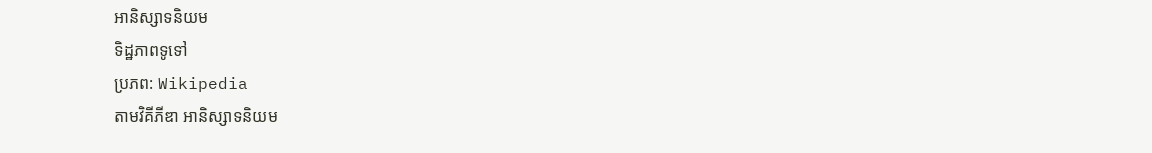អានិស្សាទនិយម
ទិដ្ឋភាពទូទៅ
ប្រភព: Wikipedia
តាមវិគីភីឌា អានិស្សាទនិយម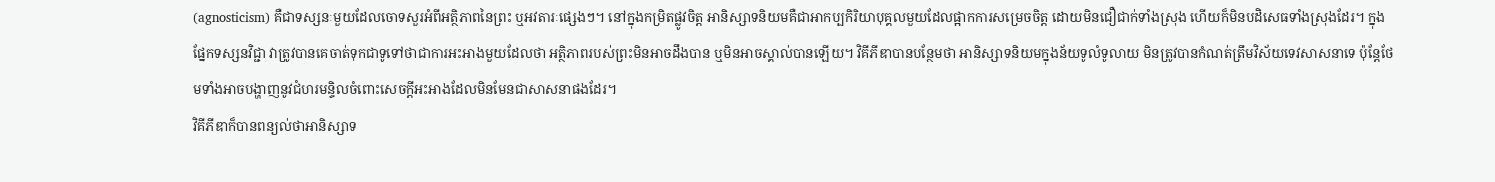(agnosticism) គឺជាទស្សនៈមួយដែលចោទសួរអំពីអត្ថិភាពនៃព្រះ ឬអវតារៈផ្សេងៗ។ នៅក្នុងកម្រិតផ្លូវចិត្ត អានិស្សាទនិយមគឺជាអាកប្បកិរិយាបុគ្គលមួយដែលផ្អាកការសម្រេចចិត្ត ដោយមិនជឿជាក់ទាំងស្រុង ហើយក៏មិនបដិសេធទាំងស្រុងដែរ។ ក្នុងផ្នែកទស្សនវិជ្ជា វាត្រូវបានគេចាត់ទុកជាទូទៅថាជាការអះអាងមួយដែលថា អត្ថិភាពរបស់ព្រះមិនអាចដឹងបាន ឬមិនអាចស្គាល់បានឡើយ។ វិគីភីឌាបានបន្ថែមថា អានិស្សាទនិយមក្នុងន័យទូលំទូលាយ មិនត្រូវបានកំណត់ត្រឹមវិស័យទេវសាសនាទេ ប៉ុន្តែថែមទាំងអាចបង្ហាញនូវជំហរមន្ទិលចំពោះសេចក្តីអះអាងដែលមិនមែនជាសាសនាផងដែរ។
វិគីភីឌាក៏បានពន្យល់ថាអានិស្សាទ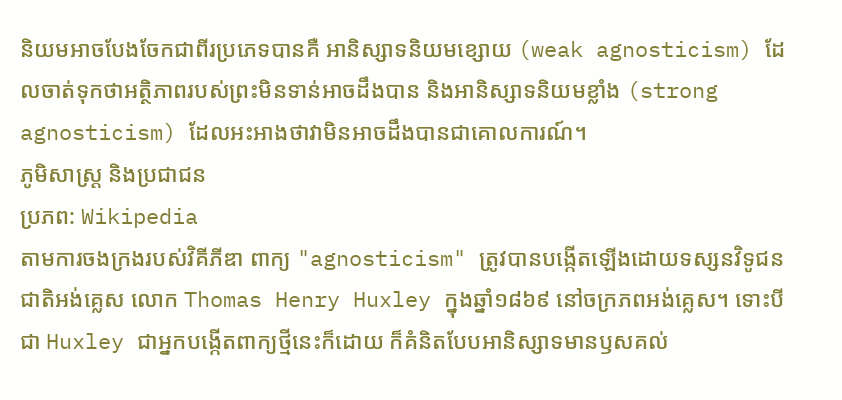និយមអាចបែងចែកជាពីរប្រភេទបានគឺ អានិស្សាទនិយមខ្សោយ (weak agnosticism) ដែលចាត់ទុកថាអត្ថិភាពរបស់ព្រះមិនទាន់អាចដឹងបាន និងអានិស្សាទនិយមខ្លាំង (strong agnosticism) ដែលអះអាងថាវាមិនអាចដឹងបានជាគោលការណ៍។
ភូមិសាស្ត្រ និងប្រជាជន
ប្រភព: Wikipedia
តាមការចងក្រងរបស់វិគីភីឌា ពាក្យ "agnosticism" ត្រូវបានបង្កើតឡើងដោយទស្សនវិទូជនជាតិអង់គ្លេស លោក Thomas Henry Huxley ក្នុងឆ្នាំ១៨៦៩ នៅចក្រភពអង់គ្លេស។ ទោះបីជា Huxley ជាអ្នកបង្កើតពាក្យថ្មីនេះក៏ដោយ ក៏គំនិតបែបអានិស្សាទមានឫសគល់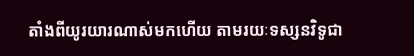តាំងពីយូរយារណាស់មកហើយ តាមរយៈទស្សនវិទូជា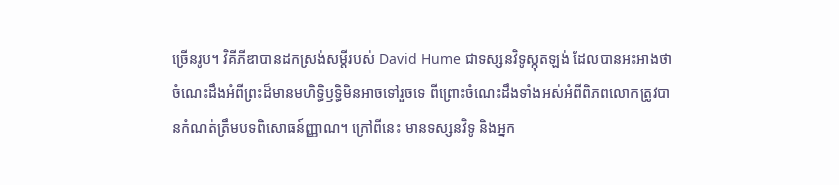ច្រើនរូប។ វិគីភីឌាបានដកស្រង់សម្តីរបស់ David Hume ជាទស្សនវិទូស្កុតឡង់ ដែលបានអះអាងថា ចំណេះដឹងអំពីព្រះដ៏មានមហិទ្ធិឫទ្ធិមិនអាចទៅរួចទេ ពីព្រោះចំណេះដឹងទាំងអស់អំពីពិភពលោកត្រូវបានកំណត់ត្រឹមបទពិសោធន៍ញ្ញាណ។ ក្រៅពីនេះ មានទស្សនវិទូ និងអ្នក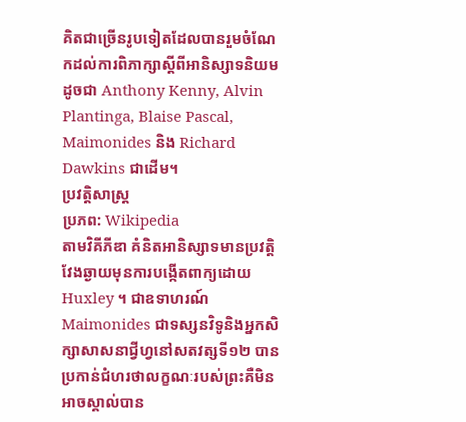គិតជាច្រើនរូបទៀតដែលបានរួមចំណែកដល់ការពិភាក្សាស្តីពីអានិស្សាទនិយម ដូចជា Anthony Kenny, Alvin Plantinga, Blaise Pascal, Maimonides និង Richard Dawkins ជាដើម។
ប្រវត្តិសាស្ត្រ
ប្រភព: Wikipedia
តាមវិគីភីឌា គំនិតអានិស្សាទមានប្រវត្តិវែងឆ្ងាយមុនការបង្កើតពាក្យដោយ Huxley ។ ជាឧទាហរណ៍ Maimonides ជាទស្សនវិទូនិងអ្នកសិក្សាសាសនាជ្វីហ្វនៅសតវត្សទី១២ បានប្រកាន់ជំហរថាលក្ខណៈរបស់ព្រះគឺមិនអាចស្គាល់បាន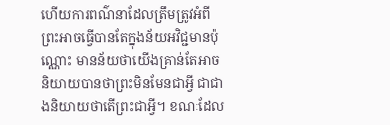ហើយការពណ៌នាដែលត្រឹមត្រូវអំពីព្រះអាចធ្វើបានតែក្នុងន័យអវិជ្ជមានប៉ុណ្ណោះ មានន័យថាយើងគ្រាន់តែអាចនិយាយបានថាព្រះមិនមែនជាអ្វី ជាជាងនិយាយថាតើព្រះជាអ្វី។ ខណៈដែល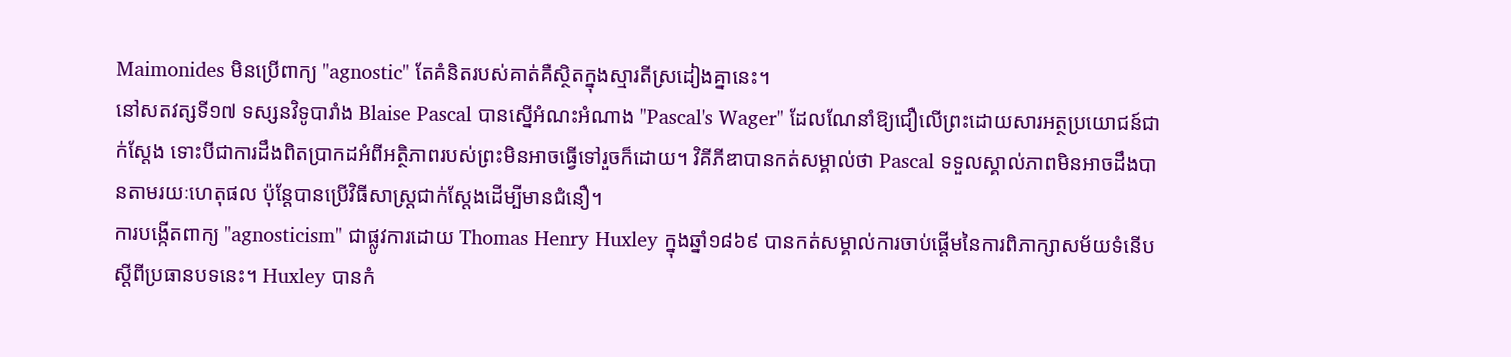Maimonides មិនប្រើពាក្យ "agnostic" តែគំនិតរបស់គាត់គឺស្ថិតក្នុងស្មារតីស្រដៀងគ្នានេះ។
នៅសតវត្សទី១៧ ទស្សនវិទូបារាំង Blaise Pascal បានស្នើអំណះអំណាង "Pascal's Wager" ដែលណែនាំឱ្យជឿលើព្រះដោយសារអត្ថប្រយោជន៍ជាក់ស្តែង ទោះបីជាការដឹងពិតប្រាកដអំពីអត្ថិភាពរបស់ព្រះមិនអាចធ្វើទៅរួចក៏ដោយ។ វិគីភីឌាបានកត់សម្គាល់ថា Pascal ទទួលស្គាល់ភាពមិនអាចដឹងបានតាមរយៈហេតុផល ប៉ុន្តែបានប្រើវិធីសាស្ត្រជាក់ស្តែងដើម្បីមានជំនឿ។
ការបង្កើតពាក្យ "agnosticism" ជាផ្លូវការដោយ Thomas Henry Huxley ក្នុងឆ្នាំ១៨៦៩ បានកត់សម្គាល់ការចាប់ផ្តើមនៃការពិភាក្សាសម័យទំនើបស្តីពីប្រធានបទនេះ។ Huxley បានកំ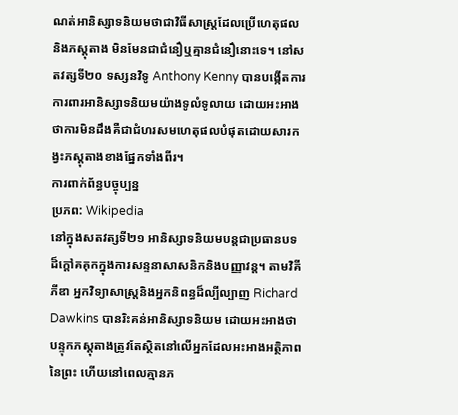ណត់អានិស្សាទនិយមថាជាវិធីសាស្ត្រដែលប្រើហេតុផលនិងភស្តុតាង មិនមែនជាជំនឿឬគ្មានជំនឿនោះទេ។ នៅសតវត្សទី២០ ទស្សនវិទូ Anthony Kenny បានបង្កើតការការពារអានិស្សាទនិយមយ៉ាងទូលំទូលាយ ដោយអះអាងថាការមិនដឹងគឺជាជំហរសមហេតុផលបំផុតដោយសារកង្វះភស្តុតាងខាងផ្នែកទាំងពីរ។
ការពាក់ព័ន្ធបច្ចុប្បន្ន
ប្រភព: Wikipedia
នៅក្នុងសតវត្សទី២១ អានិស្សាទនិយមបន្តជាប្រធានបទដ៏ក្តៅគគុកក្នុងការសន្ទនាសាសនិកនិងបញ្ញាវន្ត។ តាមវិគីភីឌា អ្នកវិទ្យាសាស្ត្រនិងអ្នកនិពន្ធដ៏ល្បីល្បាញ Richard Dawkins បានរិះគន់អានិស្សាទនិយម ដោយអះអាងថាបន្ទុកភស្តុតាងត្រូវតែស្ថិតនៅលើអ្នកដែលអះអាងអត្ថិភាពនៃព្រះ ហើយនៅពេលគ្មានភ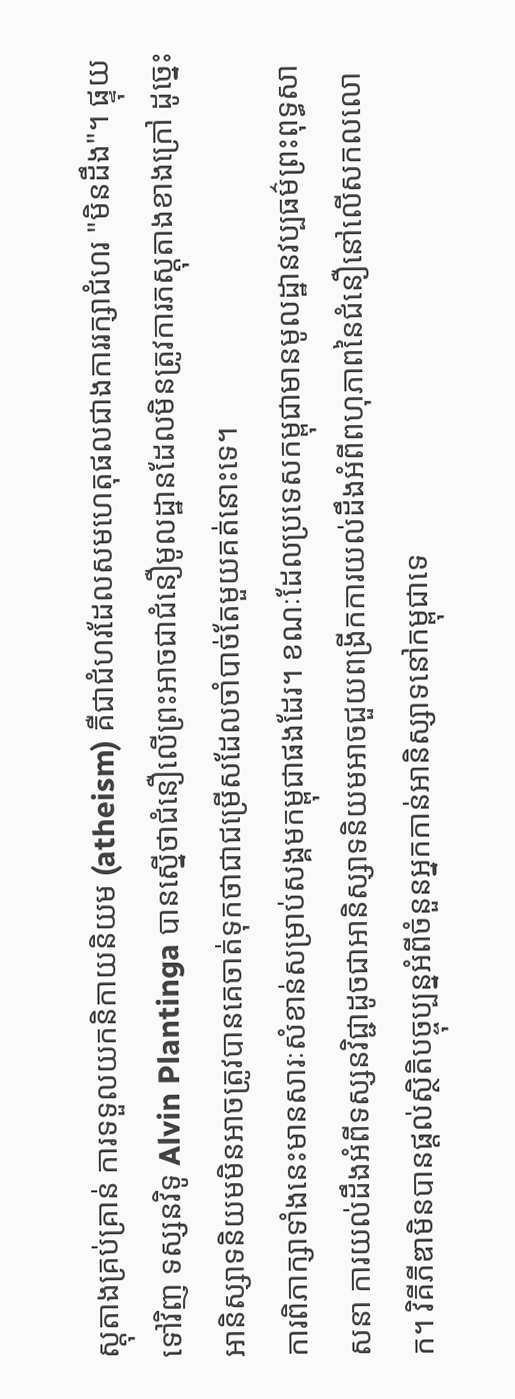ស្តុតាងគ្រប់គ្រាន់ ការទទួលយកនិកាយនិយម (atheism) គឺជាជំហរដែលសមហេតុផលជាងការរក្សាជំហរ "មិនដឹង"។ ផ្ទុយទៅវិញ ទស្សនវិទូ Alvin Plantinga បានស្នើថាជំនឿលើព្រះអាចជាជំនឿមូលដ្ឋានដែលមិនត្រូវការភស្តុតាងខាងក្រៅ ដូច្នេះអានិស្សាទនិយមមិនអាចត្រូវបានគេចាត់ទុកថាជាជម្រើសដែលចាំបាច់តែមួយគត់នោះទេ។
ការពិភាក្សាទាំងនេះមានសារៈសំខាន់សម្រាប់សង្គមកម្ពុជាផងដែរ។ ខណៈដែលប្រទេសកម្ពុជាមានមូលដ្ឋានវប្បធម៌ព្រះពុទ្ធសាសនា ការយល់ដឹងអំពីទស្សនវិជ្ជាដូចជាអានិស្សាទនិយមអាចជួយពង្រីកការយល់ដឹងអំពីពហុភាពនៃជំនឿនៅលើសកលលោក។ វិគីភីឌាមិនបានផ្តល់ស្ថិតិបច្ចុប្បន្នអំពីចំនួនអ្នកកាន់អានិស្សាទនៅកម្ពុជាទេ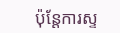ប៉ុន្តែការស្ទ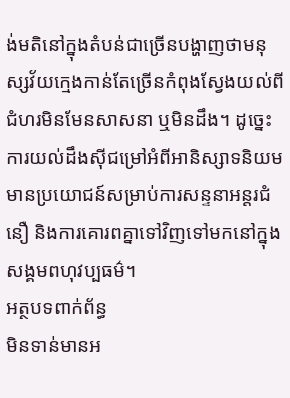ង់មតិនៅក្នុងតំបន់ជាច្រើនបង្ហាញថាមនុស្សវ័យក្មេងកាន់តែច្រើនកំពុងស្វែងយល់ពីជំហរមិនមែនសាសនា ឬមិនដឹង។ ដូច្នេះ ការយល់ដឹងស៊ីជម្រៅអំពីអានិស្សាទនិយមមានប្រយោជន៍សម្រាប់ការសន្ទនាអន្តរជំនឿ និងការគោរពគ្នាទៅវិញទៅមកនៅក្នុងសង្គមពហុវប្បធម៌។
អត្ថបទពាក់ព័ន្ធ
មិនទាន់មានអ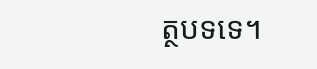ត្ថបទទេ។